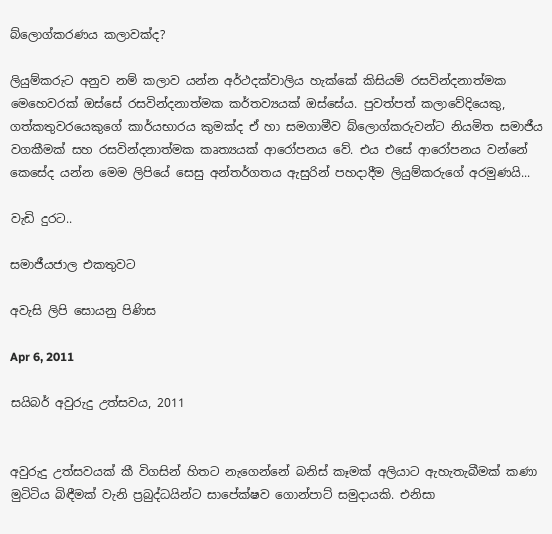බ්ලොග්කරණය කලාවක්ද?

ලියුම්කරුට අනුව නම් කලාව යන්න අර්ථදක්වාලිය හැක්කේ කිසියම් රසවින්දනාත්මක මෙහෙවරක් ඔස්සේ රසවින්දනාත්මක කර්තව්‍යයක් ඔස්සේය. පුවත්පත් කලාවේදියෙකු, ගත්කතුවරයෙකුගේ කාර්යභාරය කුමක්ද ඒ හා සමගාමීව බ්ලොග්කරුවන්ට නියමිත සමාජීය වගකීමක් සහ රසවින්දනාත්මක කෘත්‍යයක් ආරෝපනය වේ. එය එසේ ආරෝපනය වන්නේ කෙසේද යන්න මෙම ලිපියේ සෙසු අන්තර්ගතය ඇසුරින් පහදාදීම ලියුම්කරුගේ අරමුණයි...

වැඩි දුරට..

සමාජීයජාල එකතුවට

අවැසි ලිපි සොයනු පිණිස

Apr 6, 2011

සයිබර් අවුරුදු උත්සවය, 2011


අවුරුදු උත්සවයක් කී විගසින් හිතට නැගෙන්නේ බනිස් කෑමක් අලියාට ඇහැතැබීමක් කණා මුටිටිය බිඳීමක් වැනි ප්‍රබුද්ධයින්ට සාපේක්ෂව ගොන්පාට් සමුදායකි. එනිසා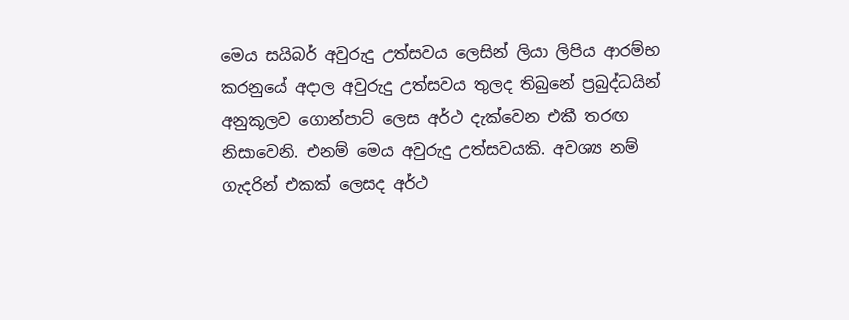මෙය සයිබර් අවුරුදු උත්සවය ලෙසින් ලියා ලිපිය ආරම්භ කරනුයේ අදාල අවුරුදු උත්සවය තුලද තිබුනේ ප්‍රබුද්ධයින් අනුකූලව ගොන්පාට් ලෙස අර්ථ දැක්වෙන එකී තරඟ නිසාවෙනි. එනම් මෙය අවුරුදු උත්සවයකි. අවශ්‍ය නම් ගැදරින් එකක් ලෙසද අර්ථ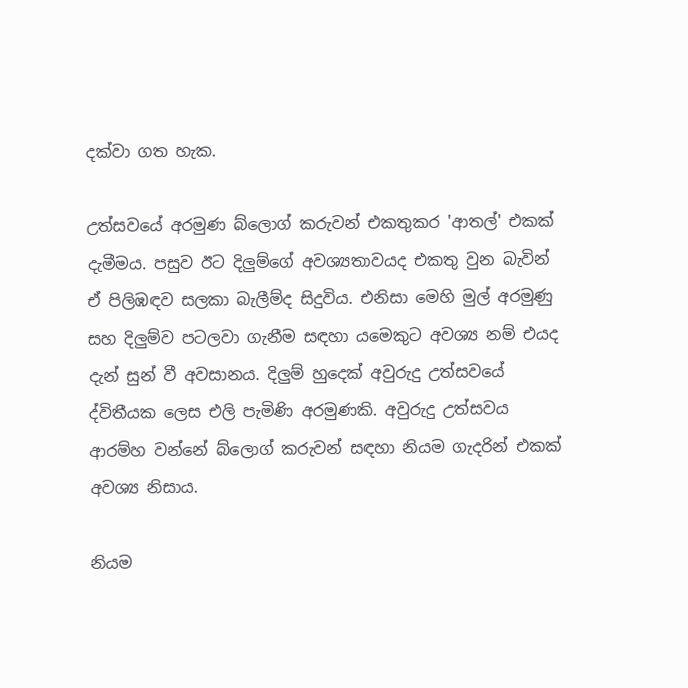දක්වා ගත හැක.

උත්සවයේ අරමුණ බ්ලොග් කරුවන් එකතුකර 'ආතල්' එකක් දැමීමය. පසුව ඊට දිලුම්ගේ අවශ්‍යතාවයද එකතු වුන බැවින් ඒ පිලිඹඳව සලකා බැලීම්ද සිදුවිය. එනිසා මෙහි මුල් අරමුණු සහ දිලුම්ව පටලවා ගැනීම සඳහා යමෙකුට අවශ්‍ය නම් එයද දැන් සුන් වී අවසානය. දිලුම් හුදෙක් අවුරුදු උත්සවයේ ද්විතීයක ලෙස එලි පැමිණි අරමුණකි. අවුරුදු උත්සවය ආරම්හ වන්නේ බ්ලොග් කරුවන් සඳහා නියම ගැදරින් එකක් අවශ්‍ය නිසාය.

නියම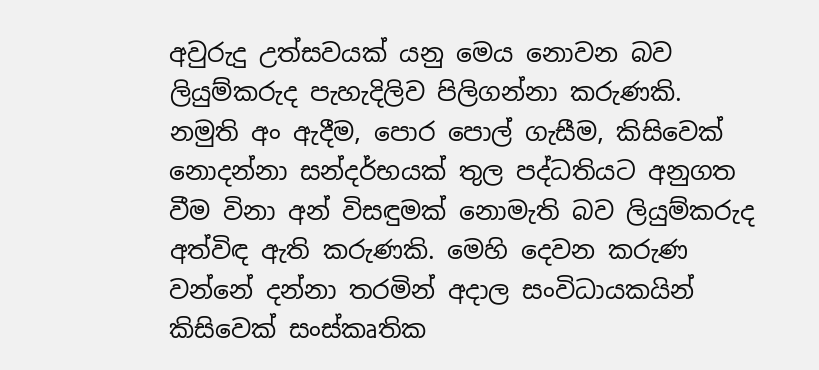අවුරුදු උත්සවයක් යනු මෙය නොවන බව ලියුම්කරුද පැහැදිලිව පිලිගන්නා කරුණකි. නමුති අං ඇදීම, පොර පොල් ගැසීම, කිසිවෙක් නොදන්නා සන්දර්භයක් තුල පද්ධතියට අනුගත වීම විනා අන් විසඳුමක් නොමැති බව ලියුම්කරුද අත්විඳ ඇති කරුණකි. මෙහි දෙවන කරුණ වන්නේ දන්නා තරමින් අදාල සංවිධායකයින් කිසිවෙක් සංස්කෘතික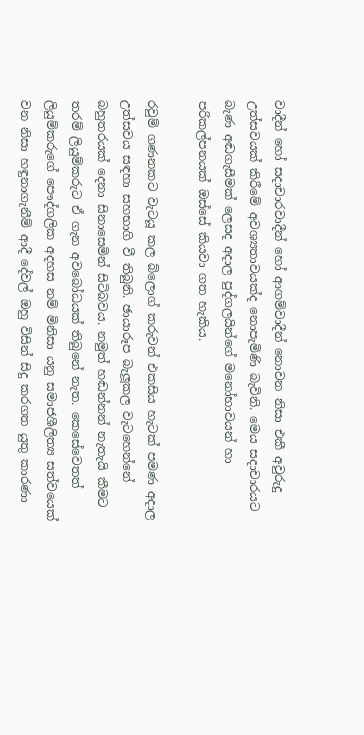වාදීන් හෝ සදාචාරවාදීන් හෝ ආගම්වාදීන් නොවන නිසා එකී අවුරුදු උත්සවයක් කිරීමේ අවශ්‍යතාවයක්ද නොපැමිණි බැවිනි. මෙය සදාචාරයට බැණ අඬගැසීමක් ලෙසද අදාල පුද්ගලයින්ගේ මනෝභාවයන් හා පරිකල්පනයක් ඔස්සේ කියවා ගත හැකිය.

රවුම් ගණනකට වැටයූ කල බ්ලොග් කරුවන් එකසිය හැටක් පමණ අදාල උත්සවය සඳහා සහභාගි වී තිබුනි. ඡායාරූප බැලූකල වැටහෙන්නේ බහුතරයක් දෙනා සිනාසෙමින් සිටිබවය. නමුත් හඬන්නන් නැතැයි කීමට තරම් ලියුම්කරුට ඒ ගැන අවබෝධයක් තිබුනේ නැත. කෙසේවෙතත් ලියුම්කරුගේ පෞද්ගලික අදහස නම් මිනිසා යනු සමාජශීලිත්‍ය සත්වයෙක් වන නිසා හඳුනාගැනීම් ආදී දේවල් ඔහු විසින් සිදු කරගත යුතු කාරණා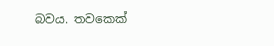බවය. තවකෙක්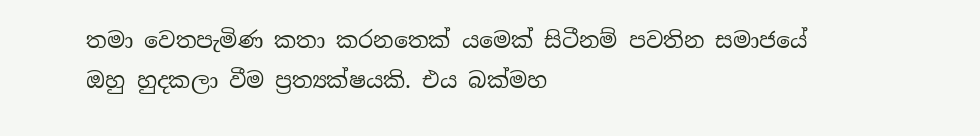තමා වෙතපැමිණ කතා කරනතෙක් යමෙක් සිටීනම් පවතින සමාජයේ ඔහු හුදකලා වීම ප්‍රත්‍යක්ෂයකි. එය බක්මහ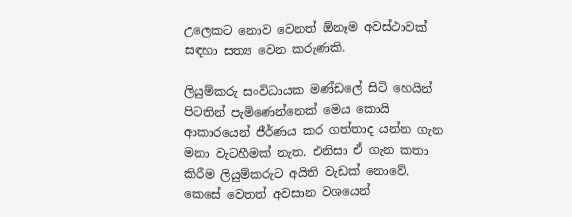උලෙකට නොව වෙනත් ඕනෑම අවස්ථාවක් සඳහා සත්‍ය වෙන කරුණකි.

ලියුම්කරු සංවිධායක මණ්ඩලේ සිටි හෙයින් පිටතින් පැමිණෙන්නෙක් මෙය කොයි ආකාරයෙන් ජීර්ණය කර ගත්තාද යන්න ගැන මනා වැටහීමක් නැත. එනිසා ඒ ගැන කතා කිරීම ලියුම්කරුට අයිති වැඩක් නොවේ. කෙසේ වෙතත් අවසාන වශයෙන්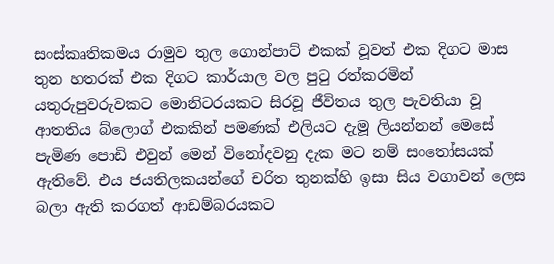සංස්කෘතිකමය රාමුව තුල ගොන්පාට් එකක් වූවත් එක දිගට මාස තුන හතරක් එක දිගට කාර්යාල වල පුටු රත්කරමින් යතුරුපුවරුවකට මොනිටරයකට සිරවූ ජීවිතය තුල පැවතියා වූ ආතතිය බ්ලොග් එකකින් පමණක් එලියට දැමූ ලියන්නන් මෙසේ පැමිණ පොඩි එවුන් මෙන් විනෝදවනු දැක මට නම් සංතෝසයක් ඇතිවේ. එය ජයතිලකයන්ගේ චරිත තුනක්හි ඉසා සිය වගාවන් ලෙස බලා ඇති කරගත් ආඩම්බරයකට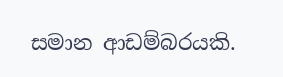සමාන ආඩම්බරයකි.